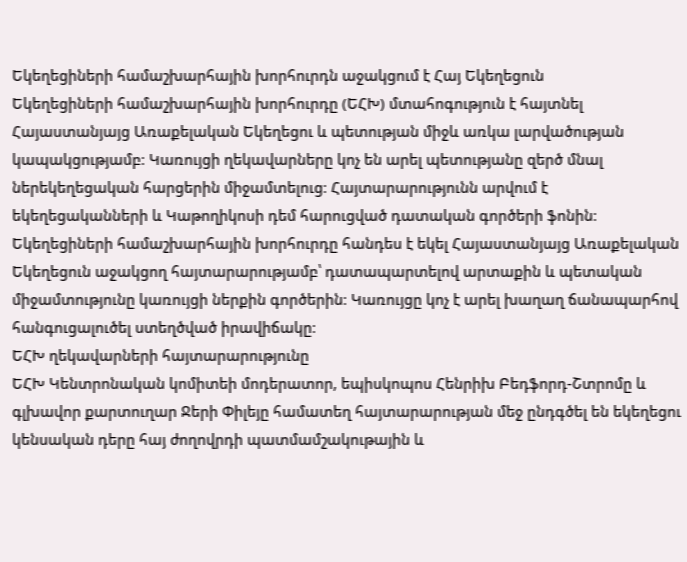Եկեղեցիների համաշխարհային խորհուրդն աջակցում է Հայ Եկեղեցուն
Եկեղեցիների համաշխարհային խորհուրդը (ԵՀԽ) մտահոգություն է հայտնել Հայաստանյայց Առաքելական Եկեղեցու և պետության միջև առկա լարվածության կապակցությամբ։ Կառույցի ղեկավարները կոչ են արել պետությանը զերծ մնալ ներեկեղեցական հարցերին միջամտելուց։ Հայտարարությունն արվում է եկեղեցականների և Կաթողիկոսի դեմ հարուցված դատական գործերի ֆոնին։
Եկեղեցիների համաշխարհային խորհուրդը հանդես է եկել Հայաստանյայց Առաքելական Եկեղեցուն աջակցող հայտարարությամբ՝ դատապարտելով արտաքին և պետական միջամտությունը կառույցի ներքին գործերին։ Կառույցը կոչ է արել խաղաղ ճանապարհով հանգուցալուծել ստեղծված իրավիճակը։
ԵՀԽ ղեկավարների հայտարարությունը
ԵՀԽ Կենտրոնական կոմիտեի մոդերատոր, եպիսկոպոս Հենրիխ Բեդֆորդ-Շտրոմը և գլխավոր քարտուղար Ջերի Փիլեյը համատեղ հայտարարության մեջ ընդգծել են եկեղեցու կենսական դերը հայ ժողովրդի պատմամշակութային և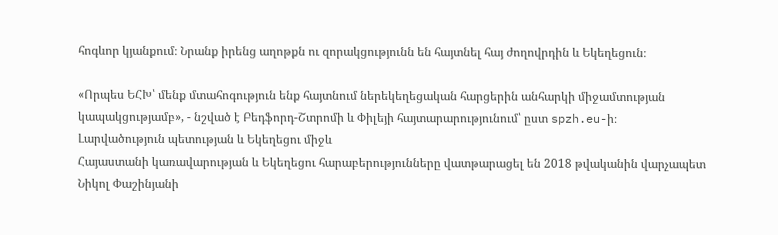հոգևոր կյանքում։ Նրանք իրենց աղոթքն ու զորակցությունն են հայտնել հայ ժողովրդին և Եկեղեցուն։

«Որպես ԵՀԽ՝ մենք մտահոգություն ենք հայտնում ներեկեղեցական հարցերին անհարկի միջամտության կապակցությամբ», - նշված է Բեդֆորդ-Շտրոմի և Փիլեյի հայտարարությունում՝ ըստ spzh.eu-ի։
Լարվածություն պետության և Եկեղեցու միջև
Հայաստանի կառավարության և Եկեղեցու հարաբերությունները վատթարացել են 2018 թվականին վարչապետ Նիկոլ Փաշինյանի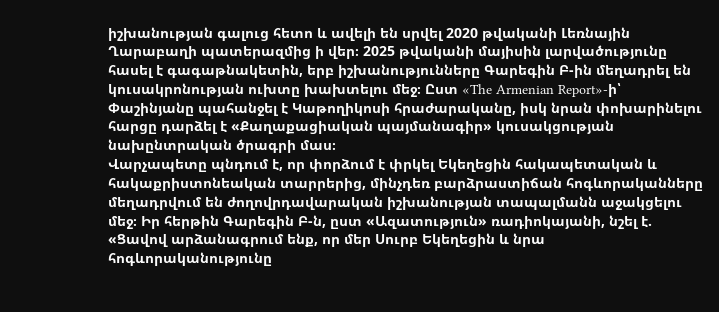իշխանության գալուց հետո և ավելի են սրվել 2020 թվականի Լեռնային Ղարաբաղի պատերազմից ի վեր։ 2025 թվականի մայիսին լարվածությունը հասել է գագաթնակետին, երբ իշխանությունները Գարեգին Բ-ին մեղադրել են կուսակրոնության ուխտը խախտելու մեջ։ Ըստ «The Armenian Report»-ի՝ Փաշինյանը պահանջել է Կաթողիկոսի հրաժարականը, իսկ նրան փոխարինելու հարցը դարձել է «Քաղաքացիական պայմանագիր» կուսակցության նախընտրական ծրագրի մաս։
Վարչապետը պնդում է, որ փորձում է փրկել Եկեղեցին հակապետական և հակաքրիստոնեական տարրերից, մինչդեռ բարձրաստիճան հոգևորականները մեղադրվում են ժողովրդավարական իշխանության տապալմանն աջակցելու մեջ։ Իր հերթին Գարեգին Բ-ն, ըստ «Ազատություն» ռադիոկայանի, նշել է. «Ցավով արձանագրում ենք, որ մեր Սուրբ Եկեղեցին և նրա հոգևորականությունը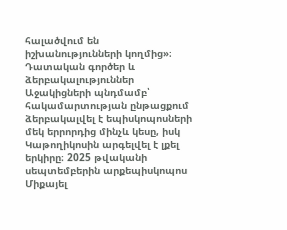հալածվում են իշխանությունների կողմից»։
Դատական գործեր և ձերբակալություններ
Աջակիցների պնդմամբ՝ հակամարտության ընթացքում ձերբակալվել է եպիսկոպոսների մեկ երրորդից մինչև կեսը, իսկ Կաթողիկոսին արգելվել է լքել երկիրը։ 2025 թվականի սեպտեմբերին արքեպիսկոպոս Միքայել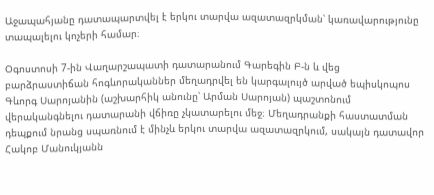Աջապահյանը դատապարտվել է երկու տարվա ազատազրկման՝ կառավարությունը տապալելու կոչերի համար։

Օգոստոսի 7-ին Վաղարշապատի դատարանում Գարեգին Բ-ն և վեց բարձրաստիճան հոգևորականներ մեղադրվել են կարգալույծ արված եպիսկոպոս Գևորգ Սարոյանին (աշխարհիկ անունը՝ Արման Սարոյան) պաշտոնում վերականգնելու դատարանի վճիռը չկատարելու մեջ։ Մեղադրանքի հաստատման դեպքում նրանց սպառնում է մինչև երկու տարվա ազատազրկում, սակայն դատավոր Հակոբ Մանուկյանն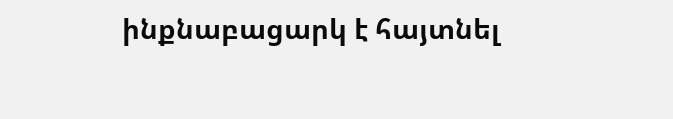ինքնաբացարկ է հայտնել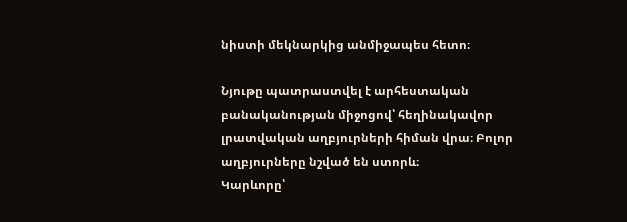նիստի մեկնարկից անմիջապես հետո։

Նյութը պատրաստվել է արհեստական բանականության միջոցով՝ հեղինակավոր լրատվական աղբյուրների հիման վրա։ Բոլոր աղբյուրները նշված են ստորև։
Կարևորը՝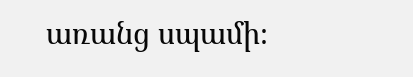առանց սպամի։